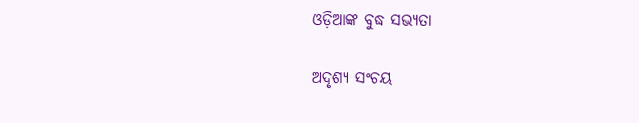ଓଡ଼ିଆଙ୍କ ବୁଦ୍ଧ ସଭ୍ୟତା

ଅଦୃଶ୍ୟ ସଂଚୟ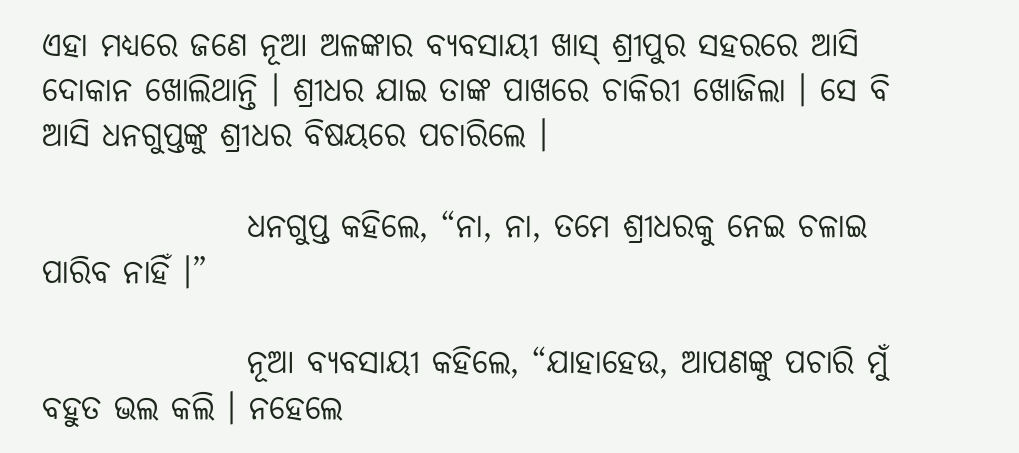ଏହା ମଧ୍ୟରେ ଜଣେ ନୂଆ ଅଳଙ୍କାର ବ୍ୟବସାୟୀ ଖାସ୍ ଶ୍ରୀପୁର ସହରରେ ଆସି ଦୋକାନ ଖୋଲିଥାନ୍ତି । ଶ୍ରୀଧର ଯାଇ ତାଙ୍କ ପାଖରେ ଚାକିରୀ ଖୋଜିଲା । ସେ ବି ଆସି ଧନଗୁପ୍ତଙ୍କୁ ଶ୍ରୀଧର ବିଷୟରେ ପଚାରିଲେ ।

                ଧନଗୁପ୍ତ କହିଲେ, “ନା, ନା, ତମେ ଶ୍ରୀଧରକୁ ନେଇ ଚଳାଇ ପାରିବ ନାହିଁ ।”

                ନୂଆ ବ୍ୟବସାୟୀ କହିଲେ, “ଯାହାହେଉ, ଆପଣଙ୍କୁ ପଚାରି ମୁଁ ବହୁତ ଭଲ କଲି । ନହେଲେ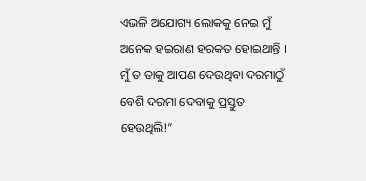ଏଭଳି ଅଯୋଗ୍ୟ ଲୋକକୁ ନେଇ ମୁଁ ଅନେକ ହଇରାଣ ହରକତ ହୋଇଥାନ୍ତି । ମୁଁ ତ ତାକୁ ଆପଣ ଦେଉଥିବା ଦରମାଠୁଁ ବେଶି ଦରମା ଦେବାକୁ ପ୍ରସ୍ତୁତ ହେଉଥିଲି!”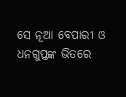ସେ ନୂଆ ବେପାରୀ ଓ ଧନଗୁପ୍ତଙ୍କ ଭିତରେ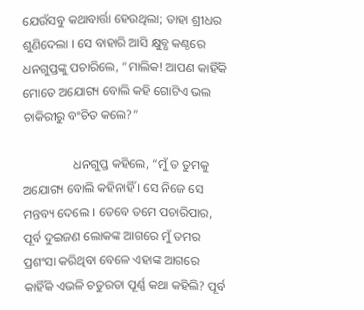ଯେଉଁସବୁ କଥାବାର୍ତ୍ତା ହେଉଥିଲା; ତାହା ଶ୍ରୀଧର ଶୁଣିଦେଲା । ସେ ବାହାରି ଆସି କ୍ଷୁବ୍ଧ କଣ୍ଠରେ ଧନଗୁପ୍ତଙ୍କୁ ପଚାରିଲେ, “ମାଲିକ! ଆପଣ କାହିଁକି ମୋତେ ଅଯୋଗ୍ୟ ବୋଲି କହି ଗୋଟିଏ ଭଲ ଚାକିରୀରୁ ବଂଚିତ କଲେ?”

                ଧନଗୁପ୍ତ କହିଲେ, “ମୁଁ ତ ତୁମକୁ ଅଯୋଗ୍ୟ ବୋଲି କହିନାହିଁ । ସେ ନିଜେ ସେ ମନ୍ତବ୍ୟ ଦେଲେ । ତେବେ ତମେ ପଚାରିପାର, ପୂର୍ବ ଦୁଇଜଣ ଲୋକଙ୍କ ଆଗରେ ମୁଁ ତମର ପ୍ରଶଂସା କରିଥିବା ବେଳେ ଏହାଙ୍କ ଆଗରେ କାହିଁକି ଏଭଳି ଚତୁରତା ପୂର୍ଣ୍ଣ କଥା କହିଲି? ପୂର୍ବ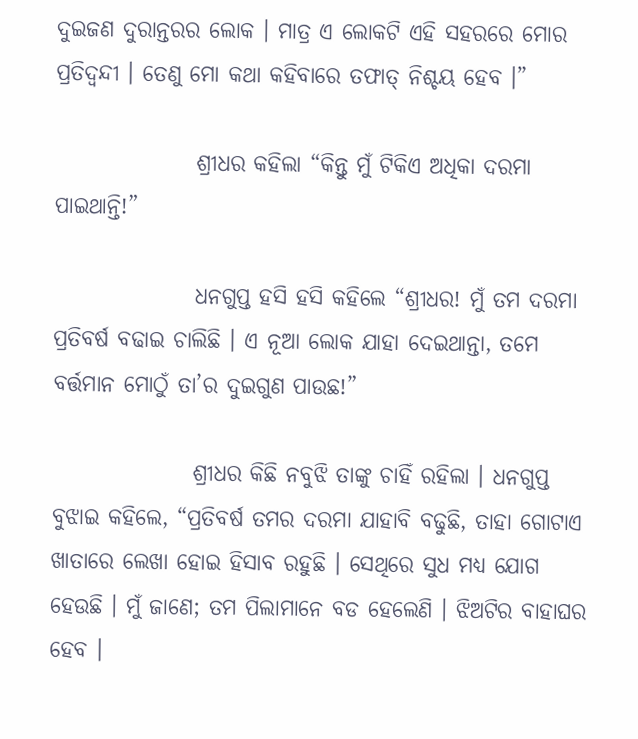ଦୁଇଜଣ ଦୁରାନ୍ତରର ଲୋକ । ମାତ୍ର ଏ ଲୋକଟି ଏହି ସହରରେ ମୋର ପ୍ରତିଦ୍ୱନ୍ଦୀ । ତେଣୁ ମୋ କଥା କହିବାରେ ତଫାତ୍ ନିଶ୍ଚୟ ହେବ ।”

                ଶ୍ରୀଧର କହିଲା “କିନ୍ତୁ ମୁଁ ଟିକିଏ ଅଧିକା ଦରମା ପାଇଥାନ୍ତି!”

                ଧନଗୁପ୍ତ ହସି ହସି କହିଲେ “ଶ୍ରୀଧର! ମୁଁ ତମ ଦରମା ପ୍ରତିବର୍ଷ ବଢାଇ ଚାଲିଛି । ଏ ନୂଆ ଲୋକ ଯାହା ଦେଇଥାନ୍ତା, ତମେ ବର୍ତ୍ତମାନ ମୋଠୁଁ ତା’ର ଦୁଇଗୁଣ ପାଉଛ!”

                ଶ୍ରୀଧର କିଛି ନବୁଝି ତାଙ୍କୁ ଚାହିଁ ରହିଲା । ଧନଗୁପ୍ତ ବୁଝାଇ କହିଲେ, “ପ୍ରତିବର୍ଷ ତମର ଦରମା ଯାହାବି ବଢୁଛି, ତାହା ଗୋଟାଏ ଖାତାରେ ଲେଖା ହୋଇ ହିସାବ ରହୁଛି । ସେଥିରେ ସୁଧ ମଧ୍ୟ ଯୋଗ ହେଉଛି । ମୁଁ ଜାଣେ; ତମ ପିଲାମାନେ ବଡ ହେଲେଣି । ଝିଅଟିର ବାହାଘର ହେବ ।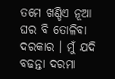ତମେ ଖଣ୍ଡିଏ ନୂଆ ଘର ବି ତୋଳିବା ଦରକାର । ମୁଁ ଯଦି ବଢନ୍ତା ଦରମା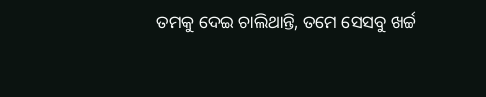ତମକୁ ଦେଇ ଚାଲିଥାନ୍ତି, ତମେ ସେସବୁ ଖର୍ଚ୍ଚ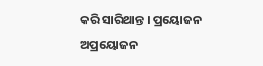କରି ସାରିଥାନ୍ତ । ପ୍ରୟୋଜନ ଅପ୍ରୟୋଜନ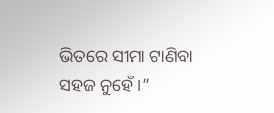ଭିତରେ ସୀମା ଟାଣିବା ସହଜ ନୁହେଁ ।”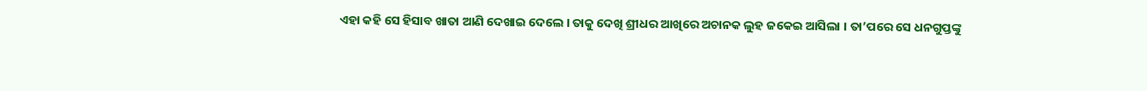ଏହା କହି ସେ ହିସାବ ଖାତା ଆଣି ଦେଖାଇ ଦେଲେ । ତାକୁ ଦେଖି ଶ୍ରୀଧର ଆଖିରେ ଅଚାନକ ଲୁହ ଜକେଇ ଆସିଲା । ତା’ପରେ ସେ ଧନଗୁପ୍ତଙ୍କୁ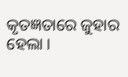କୃତଜ୍ଞତାରେ ଜୁହାର ହେଲା ।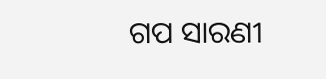ଗପ ସାରଣୀ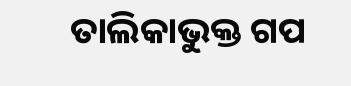ତାଲିକାଭୁକ୍ତ ଗପ